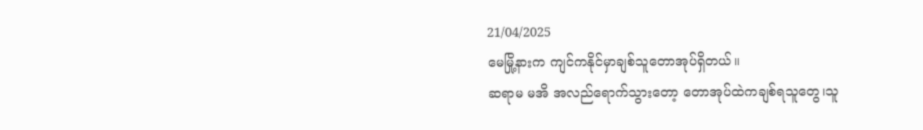21/04/2025
မေမြို့နားက ကျင်ကနိုင်မှာချစ်သူတောအုပ်ရှိတယ်။
ဆရာမ မအိ အလည်ရောက်သွားတော့ တောအုပ်ထဲကချစ်ရသူတွေ၊သူ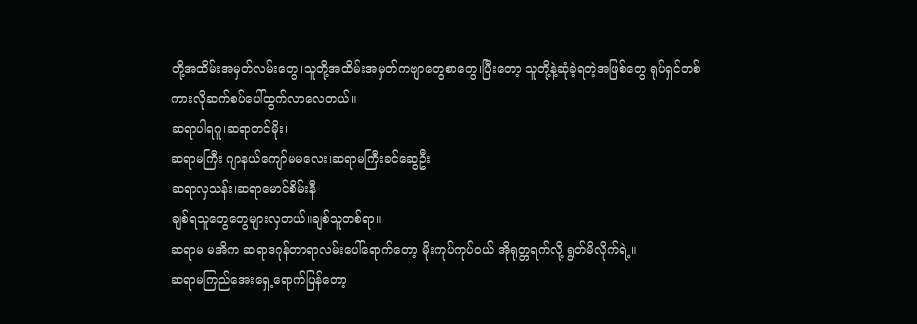တို့အထိမ်းအမှတ်လမ်းတွေ၊သူတို့အထိမ်းအမှတ်ကဗျာတွေစာတွေ၊ပြီးတော့ သူတို့နဲ့ဆုံခဲ့ရတဲ့အဖြစ်တွေ ရုပ်ရှင်တစ်ကားလိုဆက်စပ်ပေါ်ထွက်လာလေတယ်။
ဆရာပါရဂူ၊ဆရာတင်မိုး၊
ဆရာမကြီး ဂျာနယ်ကျော်မမလေး၊ဆရာမကြီးခင်ဆွေဦး
ဆရာလှသန်း၊ဆရာမောင်စိမ်းနီ
ချစ်ရသူတွေတွေများလှတယ်။ချစ်သူတစ်ရာ။
ဆရာမ မအိက ဆရာဒဂုန်တာရာလမ်းပေါ်ရောက်တော့ မိုးကုပ်ကုပ်ဝယ် အိုရုတ္တရက်လို့ ရွတ်မိလိုက်ရဲ့။
ဆရာမကြည်အေးရှေ့ရောက်ပြန်တော့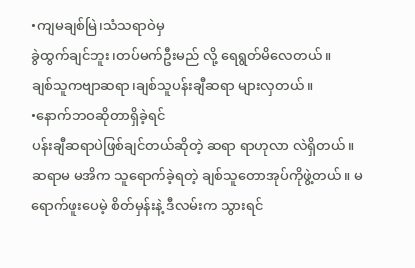•ကျမချစ်မြဲ၊သံသရာဝဲမှ
ခွဲထွက်ချင်ဘူး၊တပ်မက်ဦးမည် လို့ ရေရွတ်မိလေတယ်။
ချစ်သူကဗျာဆရာ၊ချစ်သူပန်းချီဆရာ များလှတယ်။
•နောက်ဘဝဆိုတာရှိခဲ့ရင်
ပန်းချီဆရာပဲဖြစ်ချင်တယ်ဆိုတဲ့ ဆရာ ရာဟုလာ လဲရှိတယ်။
ဆရာမ မအိက သူရောက်ခဲ့ရတဲ့ ချစ်သူတောအုပ်ကိုဖွဲ့တယ်။ မရောက်ဖူးပေမဲ့ စိတ်မှန်းနဲ့ ဒီလမ်းက သွားရင်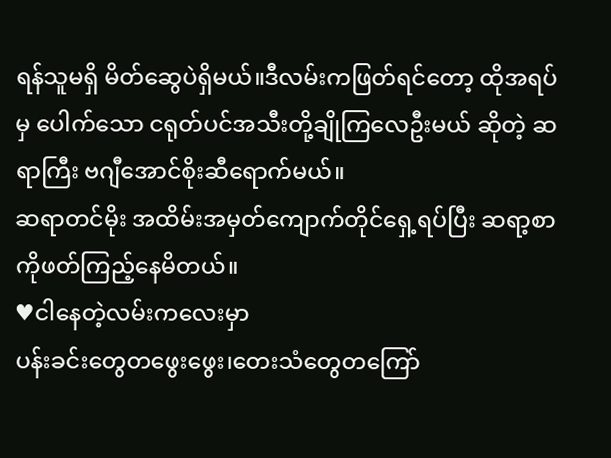ရန်သူမရှိ မိတ်ဆွေပဲရှိမယ်။ဒီလမ်းကဖြတ်ရင်တော့ ထိုအရပ်မှ ပေါက်သော ငရုတ်ပင်အသီးတို့ချိုကြလေဦးမယ် ဆိုတဲ့ ဆရာကြီး ဗဂျီအောင်စိုးဆီရောက်မယ်။
ဆရာတင်မိုး အထိမ်းအမှတ်ကျောက်တိုင်ရှေ့ရပ်ပြီး ဆရာ့စာကိုဖတ်ကြည့်နေမိတယ်။
♥ငါနေတဲ့လမ်းကလေးမှာ
ပန်းခင်းတွေတဖွေးဖွေး၊တေးသံတွေတကြော်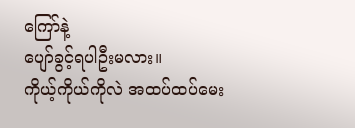ကြော်နဲ့
ပျော်ခွင့်ရပါဦးမလား။
ကိုယ့်ကိုယ်ကိုလဲ အထပ်ထပ်မေး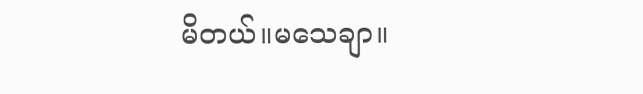မိတယ်။မသေချာ။